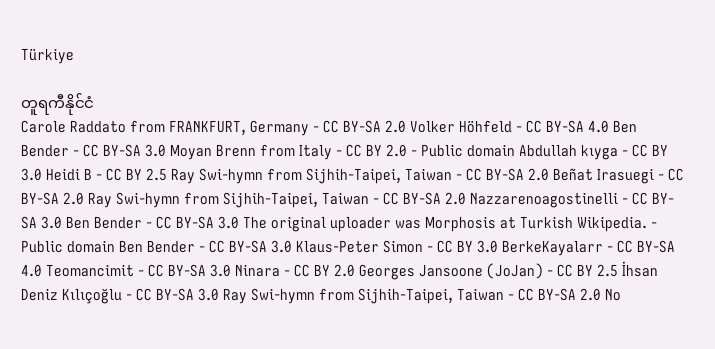Türkiye

တူရကီနိုင်ငံ
Carole Raddato from FRANKFURT, Germany - CC BY-SA 2.0 Volker Höhfeld - CC BY-SA 4.0 Ben Bender - CC BY-SA 3.0 Moyan Brenn from Italy - CC BY 2.0 - Public domain Abdullah kıyga - CC BY 3.0 Heidi B - CC BY 2.5 Ray Swi-hymn from Sijhih-Taipei, Taiwan - CC BY-SA 2.0 Beñat Irasuegi - CC BY-SA 2.0 Ray Swi-hymn from Sijhih-Taipei, Taiwan - CC BY-SA 2.0 Nazzarenoagostinelli - CC BY-SA 3.0 Ben Bender - CC BY-SA 3.0 The original uploader was Morphosis at Turkish Wikipedia. - Public domain Ben Bender - CC BY-SA 3.0 Klaus-Peter Simon - CC BY 3.0 BerkeKayalarr - CC BY-SA 4.0 Teomancimit - CC BY-SA 3.0 Ninara - CC BY 2.0 Georges Jansoone (JoJan) - CC BY 2.5 İhsan Deniz Kılıçoğlu - CC BY-SA 3.0 Ray Swi-hymn from Sijhih-Taipei, Taiwan - CC BY-SA 2.0 No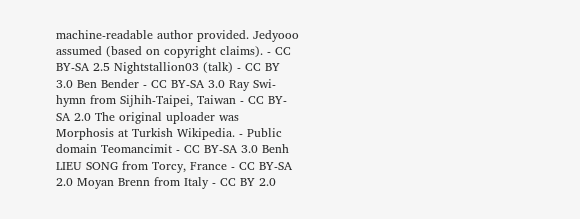machine-readable author provided. Jedyooo assumed (based on copyright claims). - CC BY-SA 2.5 Nightstallion03 (talk) - CC BY 3.0 Ben Bender - CC BY-SA 3.0 Ray Swi-hymn from Sijhih-Taipei, Taiwan - CC BY-SA 2.0 The original uploader was Morphosis at Turkish Wikipedia. - Public domain Teomancimit - CC BY-SA 3.0 Benh LIEU SONG from Torcy, France - CC BY-SA 2.0 Moyan Brenn from Italy - CC BY 2.0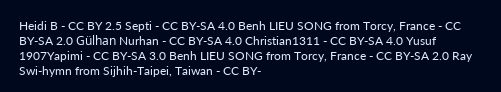Heidi B - CC BY 2.5 Septi - CC BY-SA 4.0 Benh LIEU SONG from Torcy, France - CC BY-SA 2.0 Gülhan Nurhan - CC BY-SA 4.0 Christian1311 - CC BY-SA 4.0 Yusuf 1907Yapimi - CC BY-SA 3.0 Benh LIEU SONG from Torcy, France - CC BY-SA 2.0 Ray Swi-hymn from Sijhih-Taipei, Taiwan - CC BY-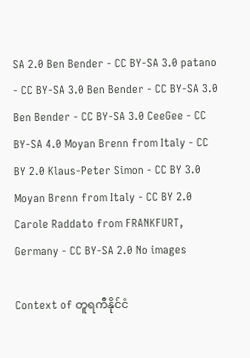SA 2.0 Ben Bender - CC BY-SA 3.0 patano - CC BY-SA 3.0 Ben Bender - CC BY-SA 3.0 Ben Bender - CC BY-SA 3.0 CeeGee - CC BY-SA 4.0 Moyan Brenn from Italy - CC BY 2.0 Klaus-Peter Simon - CC BY 3.0 Moyan Brenn from Italy - CC BY 2.0 Carole Raddato from FRANKFURT, Germany - CC BY-SA 2.0 No images

Context of တူရကီနိုင်ငံ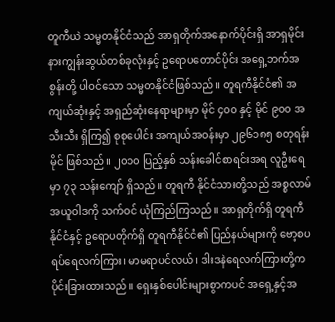တူကီယဲ သမ္မတနိုင်ငံသည် အာရှတိုက်အနောက်ပိုင်းရှိ အာရှမိုင်းနားကျွန်းဆွယ်တစ်ခုလုံးနှင့် ဥရောပတောင်ပိုင်း အရှေ့ဘက်အစွန်းတို့ ပါဝင်သော သမ္မတနိုင်ငံဖြစ်သည်။ တူရကီနိုင်ငံ၏ အကျယ်ဆုံးနှင့် အရှည်ဆုံးနေရာများမှာ မိုင် ၄၀၀ နှင့် မိုင် ၉၀၀ အသီးသီး ရှိကြ၍ စုစုပေါင်း အကျယ်အဝန်းမှာ ၂၉၆၁၈၅ စတုရန်းမိုင် ဖြစ်သည်။ ၂၀၁၀ ပြည့်နှစ် သန်းခေါင်စာရင်းအရ လူဦးရေမှာ ၇၃ သန်းကျော် ရှိသည်။ တူရကီ နိုင်ငံသားတို့သည် အစ္စလာမ်အယူဝါဒကို သက်ဝင် ယုံကြည်ကြသည်။ အာရှတိုက်ရှိ တူရကီနိုင်ငံနှင့် ဥရောပတိုက်ရှိ တူရကီနိုင်ငံ၏ ပြည်နယ်များကို ဗော့စပရပ်ရေလက်ကြား၊ မာမရာပင်လယ်၊ ဒါးဒနဲရေလက်ကြားတို့က ပိုင်းခြားထားသည်။ ရှေးနှစ်ပေါင်းများစွာကပင် အရှေ့နှင့်အ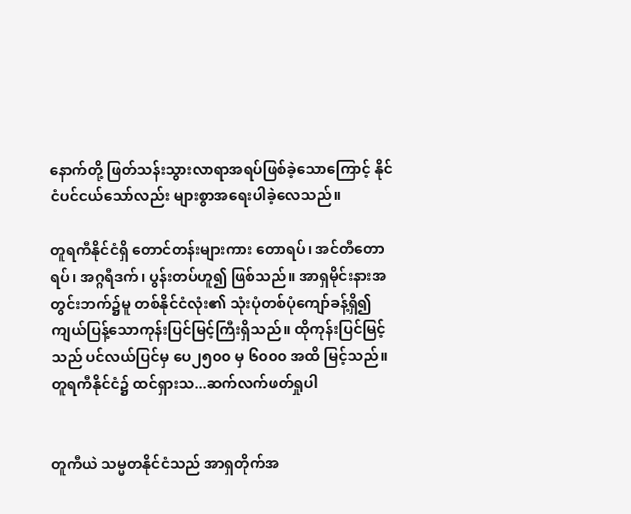နောက်တို့ ဖြတ်သန်းသွားလာရာအရပ်ဖြစ်ခဲ့သောကြောင့် နိုင်ငံပင်ငယ်သော်လည်း များစွာအရေးပါခဲ့လေသည်။

တူရကီနိုင်ငံရှိ တောင်တန်းများကား တောရပ်၊ အင်တီတောရပ်၊ အဂ္ဂရီဒက်၊ ပွန်းတပ်ဟူ၍ ဖြစ်သည်။ အာရှမိုင်းနားအတွင်းဘက်၌မူ တစ်နိုင်ငံလုံး၏ သုံးပုံတစ်ပုံကျော်ခန့်ရှိ၍ ကျယ်ပြန့်သောကုန်းပြင်မြင့်ကြီးရှိသည်။ ထိုကုန်းပြင်မြင့်သည် ပင်လယ်ပြင်မှ ပေ၂၅၀၀ မှ ၆၀၀၀ အထိ မြင့်သည်။ တူရကီနိုင်ငံ၌ ထင်ရှားသ...ဆက်လက်ဖတ်ရှုပါ


တူကီယဲ သမ္မတနိုင်ငံသည် အာရှတိုက်အ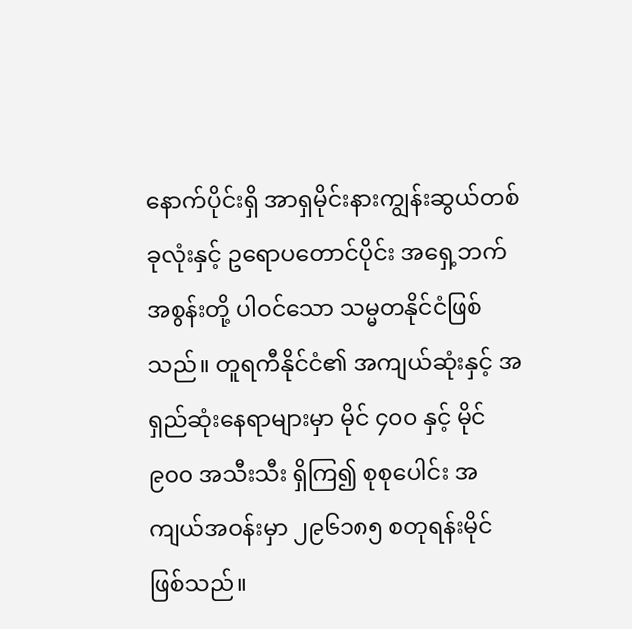နောက်ပိုင်းရှိ အာရှမိုင်းနားကျွန်းဆွယ်တစ်ခုလုံးနှင့် ဥရောပတောင်ပိုင်း အရှေ့ဘက်အစွန်းတို့ ပါဝင်သော သမ္မတနိုင်ငံဖြစ်သည်။ တူရကီနိုင်ငံ၏ အကျယ်ဆုံးနှင့် အရှည်ဆုံးနေရာများမှာ မိုင် ၄၀၀ နှင့် မိုင် ၉၀၀ အသီးသီး ရှိကြ၍ စုစုပေါင်း အကျယ်အဝန်းမှာ ၂၉၆၁၈၅ စတုရန်းမိုင် ဖြစ်သည်။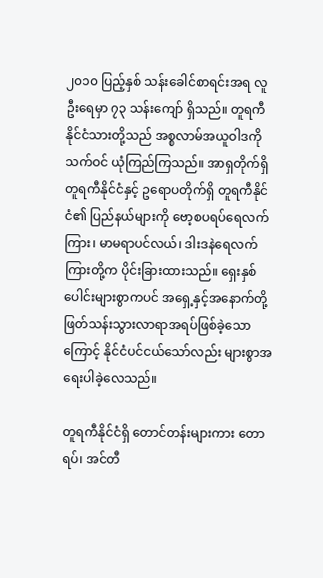၂၀၁၀ ပြည့်နှစ် သန်းခေါင်စာရင်းအရ လူဦးရေမှာ ၇၃ သန်းကျော် ရှိသည်။ တူရကီ နိုင်ငံသားတို့သည် အစ္စလာမ်အယူဝါဒကို သက်ဝင် ယုံကြည်ကြသည်။ အာရှတိုက်ရှိ တူရကီနိုင်ငံနှင့် ဥရောပတိုက်ရှိ တူရကီနိုင်ငံ၏ ပြည်နယ်များကို ဗော့စပရပ်ရေလက်ကြား၊ မာမရာပင်လယ်၊ ဒါးဒနဲရေလက်ကြားတို့က ပိုင်းခြားထားသည်။ ရှေးနှစ်ပေါင်းများစွာကပင် အရှေ့နှင့်အနောက်တို့ ဖြတ်သန်းသွားလာရာအရပ်ဖြစ်ခဲ့သောကြောင့် နိုင်ငံပင်ငယ်သော်လည်း များစွာအရေးပါခဲ့လေသည်။

တူရကီနိုင်ငံရှိ တောင်တန်းများကား တောရပ်၊ အင်တီ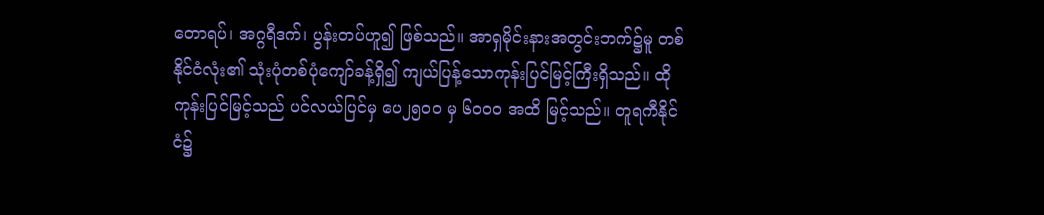တောရပ်၊ အဂ္ဂရီဒက်၊ ပွန်းတပ်ဟူ၍ ဖြစ်သည်။ အာရှမိုင်းနားအတွင်းဘက်၌မူ တစ်နိုင်ငံလုံး၏ သုံးပုံတစ်ပုံကျော်ခန့်ရှိ၍ ကျယ်ပြန့်သောကုန်းပြင်မြင့်ကြီးရှိသည်။ ထိုကုန်းပြင်မြင့်သည် ပင်လယ်ပြင်မှ ပေ၂၅၀၀ မှ ၆၀၀၀ အထိ မြင့်သည်။ တူရကီနိုင်ငံ၌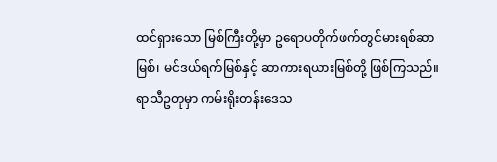ထင်ရှားသော မြစ်ကြီးတို့မှာ ဥရောပတိုက်ဖက်တွင်မားရစ်ဆာမြစ်၊ မင်ဒယ်ရက်မြစ်နှင့် ဆာကားရယားမြစ်တို့ ဖြစ်ကြသည်။ ရာသီဥတုမှာ ကမ်းရိုးတန်းဒေသ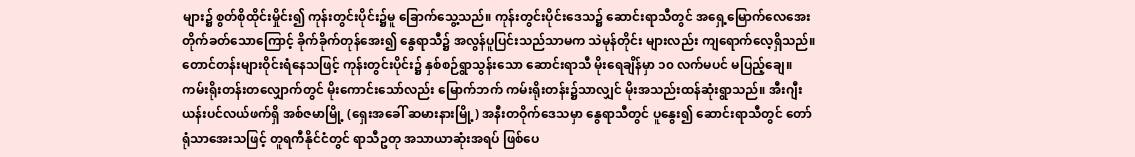များ၌ စွတ်စိုထိုင်းမှိုင်း၍ ကုန်းတွင်းပိုင်း၌မူ ခြောက်သွေ့သည်။ ကုန်းတွင်းပိုင်းဒေသ၌ ဆောင်းရာသီတွင် အရှေ့မြောက်လေအေးတိုက်ခတ်သောကြောင့် ခိုက်ခိုက်တုန်အေး၍ နွေရာသီ၌ အလွန်ပူပြင်းသည်သာမက သဲမုန်တိုင်း များလည်း ကျရောက်လေ့ရှိသည်။ တောင်တန်းများဝိုင်းရံနေသဖြင့် ကုန်းတွင်းပိုင်း၌ နှစ်စဉ်ရွာသွန်းသော ဆောင်းရာသီ မိုးရေချိန်မှာ ၁၀ လက်မပင် မပြည့်ချေ။ ကမ်းရိုးတန်းတလျှောက်တွင် မိုးကောင်းသော်လည်း မြောက်ဘက် ကမ်းရိုးတန်း၌သာလျှင် မိုးအသည်းထန်ဆုံးရွာသည်။ အီးဂျီးယန်းပင်လယ်ဖက်ရှိ အစ်ဇမာမြို့ (ရှေးအခေါ် ဆမားနားမြို့) အနီးတဝိုက်ဒေသမှာ နွေရာသီတွင် ပူနွေး၍ ဆောင်းရာသီတွင် တော်ရုံသာအေးသဖြင့် တူရကီနိုင်ငံတွင် ရာသီဥတု အသာယာဆုံးအရပ် ဖြစ်ပေ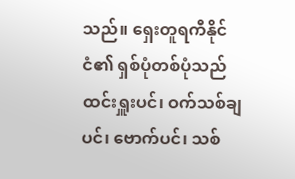သည်။ ရှေးတူရကီနိုင်ငံ၏ ရှစ်ပုံတစ်ပုံသည် ထင်းရှူးပင်၊ ဝက်သစ်ချပင်၊ ဗောက်ပင်၊ သစ်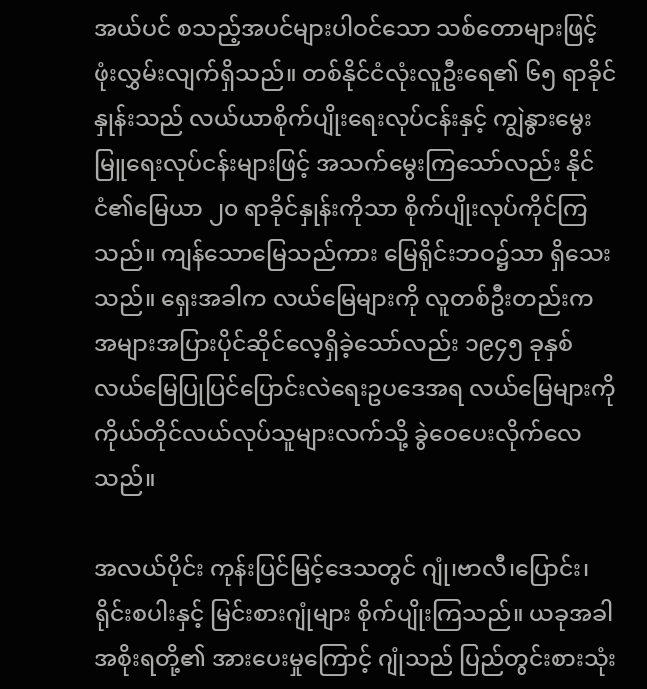အယ်ပင် စသည့်အပင်များပါဝင်သော သစ်တောများဖြင့် ဖုံးလွှမ်းလျက်ရှိသည်။ တစ်နိုင်ငံလုံးလူဦးရေ၏ ၆၅ ရာခိုင်နှုန်းသည် လယ်ယာစိုက်ပျိုးရေးလုပ်ငန်းနှင့် ကျွဲနွားမွေးမြူရေးလုပ်ငန်းများဖြင့် အသက်မွေးကြသော်လည်း နိုင်ငံ၏မြေယာ ၂၀ ရာခိုင်နှုန်းကိုသာ စိုက်ပျိုးလုပ်ကိုင်ကြသည်။ ကျန်သောမြေသည်ကား မြေရိုင်းဘဝ၌သာ ရှိသေးသည်။ ရှေးအခါက လယ်မြေများကို လူတစ်ဦးတည်းက အများအပြားပိုင်ဆိုင်လေ့ရှိခဲ့သော်လည်း ၁၉၄၅ ခုနှစ် လယ်မြေပြုပြင်ပြောင်းလဲရေးဥပဒေအရ လယ်မြေများကို ကိုယ်တိုင်လယ်လုပ်သူများလက်သို့ ခွဲဝေပေးလိုက်လေသည်။

အလယ်ပိုင်း ကုန်းပြင်မြင့်ဒေသတွင် ဂျုံ၊ဗာလီ၊ပြောင်း၊ ရိုင်းစပါးနှင့် မြင်းစားဂျုံများ စိုက်ပျိုးကြသည်။ ယခုအခါ အစိုးရတို့၏ အားပေးမှုကြောင့် ဂျုံသည် ပြည်တွင်းစားသုံး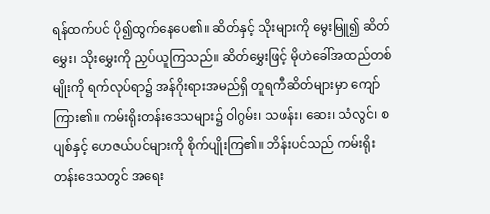ရန်ထက်ပင် ပို၍ထွက်နေပေ၏။ ဆိတ်နှင့် သိုးများကို မွေးမြူ၍ ဆိတ်မွှေး၊ သိုးမွှေးကို ညှပ်ယူကြသည်။ ဆိတ်မွှေးဖြင့် မိုဟဲခေါ်အထည်တစ်မျိုးကို ရက်လုပ်ရာ၌ အန်ဂိုးရားအမည်ရှိ တူရကီဆိတ်များမှာ ကျော်ကြား၏။ ကမ်းရိုးတန်းဒေသများ၌ ဝါဂွမ်း၊ သဖန်း၊ ဆေး၊ သံလွင်၊ စပျစ်နှင့် ဟေဇယ်ပင်များကို စိုက်ပျိုးကြ၏။ ဘိန်းပင်သည် ကမ်းရိုးတန်းဒေသတွင် အရေး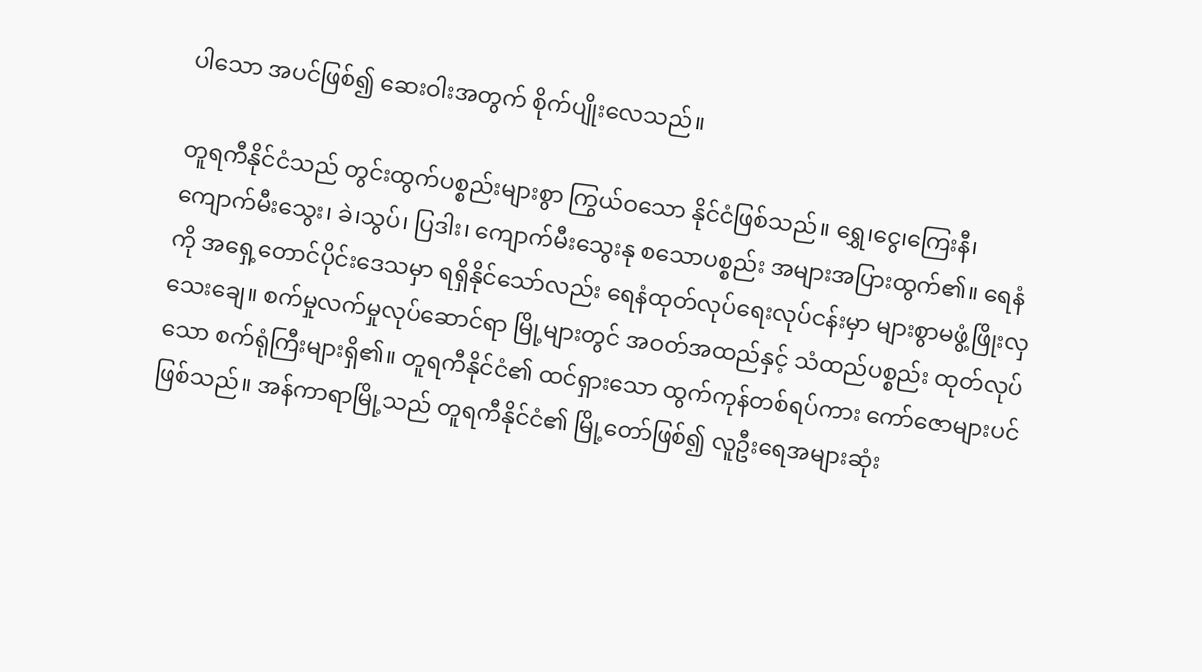ပါသော အပင်ဖြစ်၍ ဆေးဝါးအတွက် စိုက်ပျိုးလေသည်။

တူရကီနိုင်ငံသည် တွင်းထွက်ပစ္စည်းများစွာ ကြွယ်ဝသော နိုင်ငံဖြစ်သည်။ ရွှေ၊ငွေ၊ကြေးနီ၊ ကျောက်မီးသွေး၊ ခဲ၊သွပ်၊ ပြဒါး၊ ကျောက်မီးသွေးနု စသောပစ္စည်း အများအပြားထွက်၏။ ရေနံကို အရှေ့တောင်ပိုင်းဒေသမှာ ရရှိနိုင်သော်လည်း ရေနံထုတ်လုပ်ရေးလုပ်ငန်းမှာ များစွာမဖွံ့ဖြိုးလှသေးချေ။ စက်မှုလက်မှုလုပ်ဆောင်ရာ မြို့များတွင် အဝတ်အထည်နှင့် သံထည်ပစ္စည်း ထုတ်လုပ်သော စက်ရုံကြီးများရှိ၏။ တူရကီနိုင်ငံ၏ ထင်ရှားသော ထွက်ကုန်တစ်ရပ်ကား ကော်ဇောများပင် ဖြစ်သည်။ အန်ကာရာမြို့သည် တူရကီနိုင်ငံ၏ မြို့တော်ဖြစ်၍ လူဦးရေအများဆုံး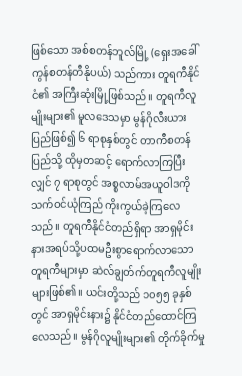ဖြစ်သော အစ်စတန်ဘူလ်မြို့ (ရှေးအခေါ် ကွန်စတန်တီနိုပယ်) သည်ကား တူရကီနိုင်ငံ၏ အကြီးဆုံးမြို့ဖြစ်သည်။ တူရကီလူမျိုးများ၏ မူလဒေသမှာ မွန်ဂိုလီးယားပြည်ဖြစ်၍ ၆ ရာစုနှစ်တွင် တာကီစတန်ပြည်သို့ ထိုမှတဆင့် ရောက်လာကြပြီးလျှင် ၇ ရာစုတွင် အစ္စလာမ်အယူဝါဒကို သက်ဝင်ယုံကြည် ကိုးကွယ်ခဲ့ကြလေသည်။ တူရကီနိုင်ငံတည်ရှိရာ အာရှမိုင်းနားအရပ်သို့ပထမဦးစွာရောက်လာသော တူရကီများမှာ ဆဲလ်ချွတ်က်တူရကီလူမျိုးများဖြစ်၏။ ယင်းတို့သည် ၁၀၅၅ ခုနှစ်တွင် အာရှမိုင်းနား၌ နိုင်ငံတည်ထောင်ကြလေသည်။ မွန်ဂိုလူမျိုးများ၏ တိုက်ခိုက်မှု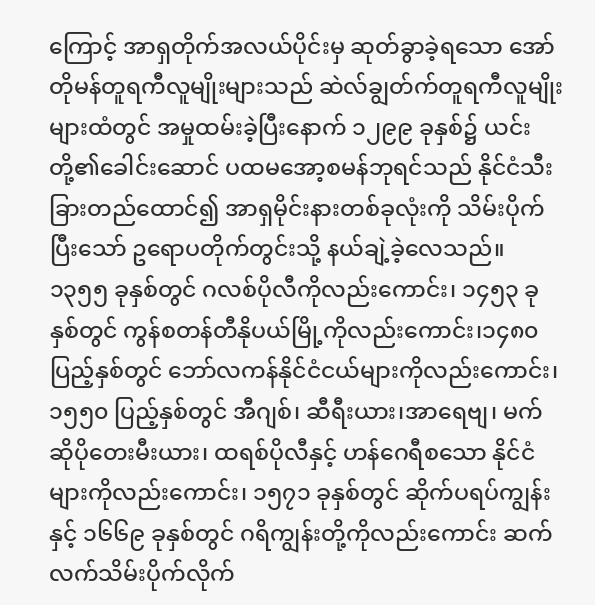ကြောင့် အာရှတိုက်အလယ်ပိုင်းမှ ဆုတ်ခွာခဲ့ရသော အော်တိုမန်တူရကီလူမျိုးများသည် ဆဲလ်ချွတ်က်တူရကီလူမျိုးများထံတွင် အမှုထမ်းခဲ့ပြီးနောက် ၁၂၉၉ ခုနှစ်၌ ယင်းတို့၏ခေါင်းဆောင် ပထမအော့စမန်ဘုရင်သည် နိုင်ငံသီးခြားတည်ထောင်၍ အာရှမိုင်းနားတစ်ခုလုံးကို သိမ်းပိုက်ပြီးသော် ဥရောပတိုက်တွင်းသို့ နယ်ချဲ့ခဲ့လေသည်။ ၁၃၅၅ ခုနှစ်တွင် ဂလစ်ပိုလီကိုလည်းကောင်း၊ ၁၄၅၃ ခုနှစ်တွင် ကွန်စတန်တီနိုပယ်မြို့ကိုလည်းကောင်း၊၁၄၈၀ ပြည့်နှစ်တွင် ဘော်လကန်နိုင်ငံငယ်များကိုလည်းကောင်း၊ ၁၅၅၀ ပြည့်နှစ်တွင် အီဂျစ်၊ ဆီရီးယား၊အာရေဗျ၊ မက်ဆိုပိုတေးမီးယား၊ ထရစ်ပိုလီနှင့် ဟန်ဂေရီစသော နိုင်ငံများကိုလည်းကောင်း၊ ၁၅၇၁ ခုနှစ်တွင် ဆိုက်ပရပ်ကျွန်းနှင့် ၁၆၆၉ ခုနှစ်တွင် ဂရိကျွန်းတို့ကိုလည်းကောင်း ဆက်လက်သိမ်းပိုက်လိုက်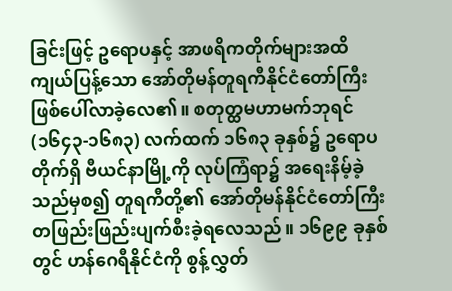ခြင်းဖြင့် ဥရောပနှင့် အာဖရိကတိုက်များအထိ ကျယ်ပြန့်သော အော်တိုမန်တူရကီနိုင်ငံတော်ကြီး ဖြစ်ပေါ်လာခဲ့လေ၏။ စတုတ္ထမဟာမက်ဘုရင် (၁၆၄၃-၁၆၈၃) လက်ထက် ၁၆၈၃ ခုနှစ်၌ ဥရောပတိုက်ရှိ ဗီယင်နာမြို့ကို လုပ်ကြံရာ၌ အရေးနိမ့်ခဲ့သည်မှစ၍ တူရကီတို့၏ အော်တိုမန်နိုင်ငံတော်ကြီး တဖြည်းဖြည်းပျက်စီးခဲ့ရလေသည်။ ၁၆၉၉ ခုနှစ်တွင် ဟန်ဂေရီနိုင်ငံကို စွန့်လွှတ်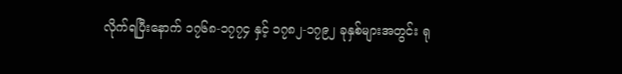လိုက်ရပြီးနောက် ၁၇၆၈-၁၇၇၄ နှင့် ၁၇၈၂-၁၇၉၂ ခုနှစ်များအတွင်း ရု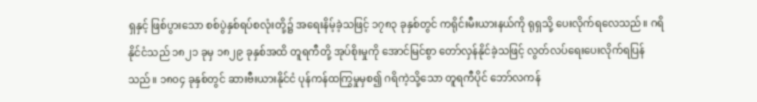ရှနှင့် ဖြစ်ပွားသော စစ်ပွဲနှစ်ရပ်စလုံးတို့၌ အရေးနိမ့်ခဲ့သဖြင့် ၁၇၈၃ ခုနှစ်တွင် ကရိုင်းမီးယားနယ်ကို ရုရှသို့ ပေးလိုက်ရလေသည်။ ဂရိနိုင်ငံသည် ၁၈၂၁ ခုမှ ၁၈၂၉ ခုနှစ်အထိ တူရကီတို့ အုပ်စိုးမှုကို အောင်မြင်စွာ တော်လှန်နိုင်ခဲ့သဖြင့် လွတ်လပ်ရေးပေးလိုက်ရပြန်သည်။ ၁၈၀၄ ခုနှစ်တွင် ဆားဗီးယားနိုင်ငံ ပုန်ကန်ထကြွမှုမှစ၍ ဂရိကဲ့သို့သော တူရကီပိုင် ဘော်လကန်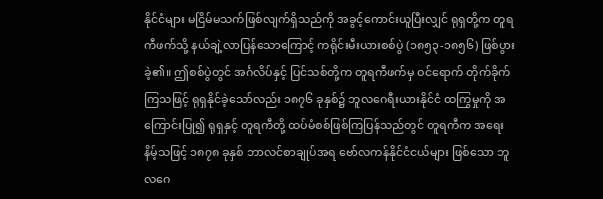နိုင်ငံများ မငြိမ်မသက်ဖြစ်လျက်ရှိသည်ကို အခွင့်ကောင်းယူပြီးလျှင် ရုရှတို့က တူရကီဖက်သို့ နယ်ချဲ့လာပြန်သောကြောင့် ကရိုင်းမီးယားစစ်ပွဲ (၁၈၅၃-၁၈၅၆) ဖြစ်ပွားခဲ့၏။ ဤစစ်ပွဲတွင် အင်္ဂလိပ်နှင့် ပြင်သစ်တို့က တူရကီဖက်မှ ဝင်ရောက် တိုက်ခိုက်ကြသဖြင့် ရုရှနိုင်ခဲ့သော်လည်း ၁၈၇၆ ခုနှစ်၌ ဘူလဂေရီးယားနိုင်ငံ ထကြွမှုကို အကြောင်းပြု၍ ရုရှနှင့် တူရကီတို့ ထပ်မံစစ်ဖြစ်ကြပြန်သည်တွင် တူရကီက အရေးနိမ့်သဖြင့် ၁၈၇၈ ခုနှစ် ဘာလင်စာချုပ်အရ ဗော်လကန်နိုင်ငံငယ်များ ဖြစ်သော ဘူလဂေ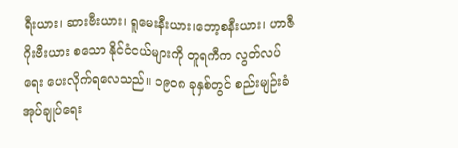ရီးယား၊ ဆားဗီးယား၊ ရူမေးနီးယား၊ဘော့စနီးယား၊ ဟာဇီဂိုးဗီးယား စသော နိုင်ငံငယ်များကို တူရကီက လွတ်လပ်ရေး ပေးလိုက်ရလေသည်။ ၁၉၀၈ ခုနှစ်တွင် စည်းမျဉ်းခံ အုပ်ချုပ်ရေး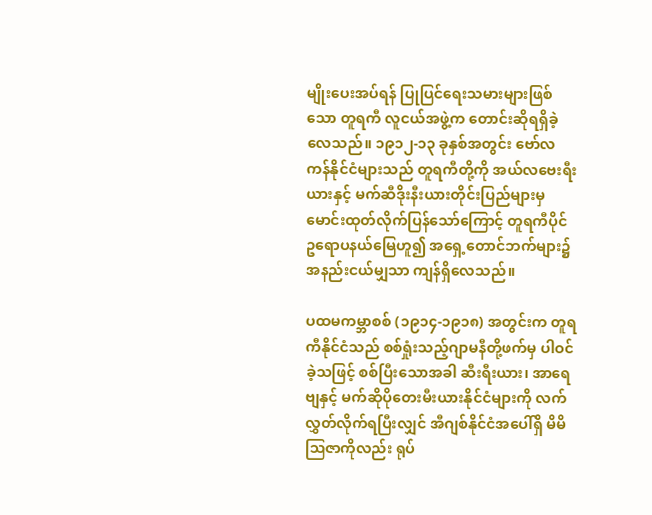မျိုးပေးအပ်ရန် ပြုပြင်ရေးသမားများဖြစ်သော တူရကီ လူငယ်အဖွဲ့က တောင်းဆိုရရှိခဲ့လေသည်။ ၁၉၁၂-၁၃ ခုနှစ်အတွင်း ဗော်လကန်နိုင်ငံများသည် တူရကီတို့ကို အယ်လဗေးရီးယားနှင့် မက်ဆီဒိုးနီးယားတိုင်းပြည်များမှ မောင်းထုတ်လိုက်ပြန်သော်ကြောင့် တူရကီပိုင် ဥရောပနယ်မြေဟူ၍ အရှေ့တောင်ဘက်များ၌ အနည်းငယ်မျှသာ ကျန်ရှိလေသည်။

ပထမကမ္ဘာစစ် (၁၉၁၄-၁၉၁၈) အတွင်းက တူရကီနိုင်ငံသည် စစ်ရှုံးသည့်ဂျာမနီတို့ဖက်မှ ပါဝင်ခဲ့သဖြင့် စစ်ပြီးသောအခါ ဆီးရီးယား၊ အာရေဗျနှင့် မက်ဆိုပိုတေးမီးယားနိုင်ငံများကို လက်လွှတ်လိုက်ရပြီးလျှင် အီဂျစ်နိုင်ငံအပေါ်ရှိ မိမိဩဇာကိုလည်း ရုပ်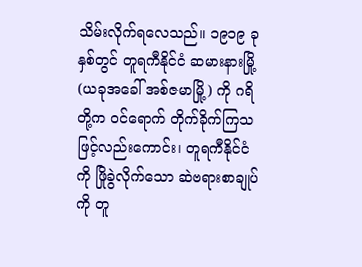သိမ်းလိုက်ရလေသည်။ ၁၉၁၉ ခုနှစ်တွင် တူရကီနိုင်ငံ ဆမားနားမြို့ (ယခုအခေါ် အစ်ဇမာမြို့) ကို ဂရိတို့က ဝင်ရောက် တိုက်ခိုက်ကြသဖြင့်လည်းကောင်း၊ တူရကီနိုင်ငံကို ဖြိုခွဲလိုက်သော ဆဲဗရားစာချုပ်ကို တူ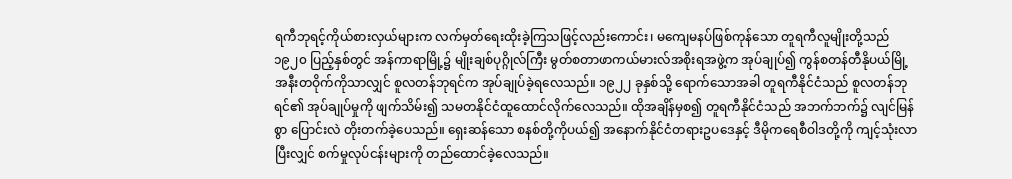ရကီဘုရင့်ကိုယ်စားလှယ်များက လက်မှတ်ရေးထိုးခဲ့ကြသဖြင့်လည်းကောင်း၊ မကျေမနပ်ဖြစ်ကုန်သော တူရကီလူမျိုးတို့သည် ၁၉၂၀ ပြည့်နှစ်တွင် အန်ကာရာမြို့၌ မျိုးချစ်ပုဂ္ဂိုလ်ကြီး မွတ်စတာဖာကယ်မားလ်အစိုးရအဖွဲ့က အုပ်ချုပ်၍ ကွန်စတန်တီနိုပယ်မြို့အနီးတဝိုက်ကိုသာလျှင် စူလတန်ဘုရင်က အုပ်ချုပ်ခဲ့ရလေသည်။ ၁၉၂၂ ခုနှစ်သို့ ရောက်သောအခါ တူရကီနိုင်ငံသည် စူလတန်ဘုရင်၏ အုပ်ချုပ်မှုကို ဖျက်သိမ်း၍ သမတနိုင်ငံထူထောင်လိုက်လေသည်။ ထိုအချိန်မှစ၍ တူရကီနိုင်ငံသည် အဘက်ဘက်၌ လျင်မြန်စွာ ပြောင်းလဲ တိုးတက်ခဲ့ပေသည်။ ရှေးဆန်သော စနစ်တို့ကိုပယ်၍ အနောက်နိုင်ငံတရားဥပဒေနှင့် ဒီမိုကရေစီဝါဒတို့ကို ကျင့်သုံးလာပြီးလျှင် စက်မှုလုပ်ငန်းများကို တည်ထောင်ခဲ့လေသည်။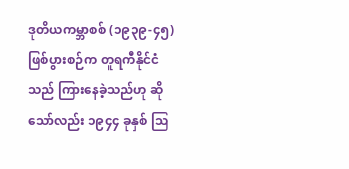ဒုတိယကမ္ဘာစစ် (၁၉၃၉-၄၅) ဖြစ်ပွားစဉ်က တူရကီနိုင်ငံသည် ကြားနေခဲ့သည်ဟု ဆိုသော်လည်း ၁၉၄၄ ခုနှစ် ဩ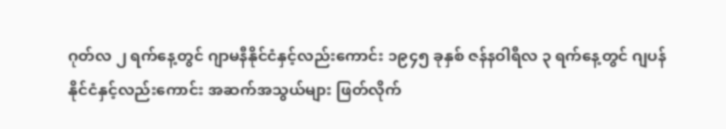ဂုတ်လ ၂ ရက်နေ့တွင် ဂျာမနီနိုင်ငံနှင့်လည်းကောင်း ၁၉၄၅ ခုနှစ် ဇန်နဝါရီလ ၃ ရက်နေ့တွင် ဂျပန်နိုင်ငံနှင့်လည်းကောင်း အဆက်အသွယ်များ ဖြတ်လိုက်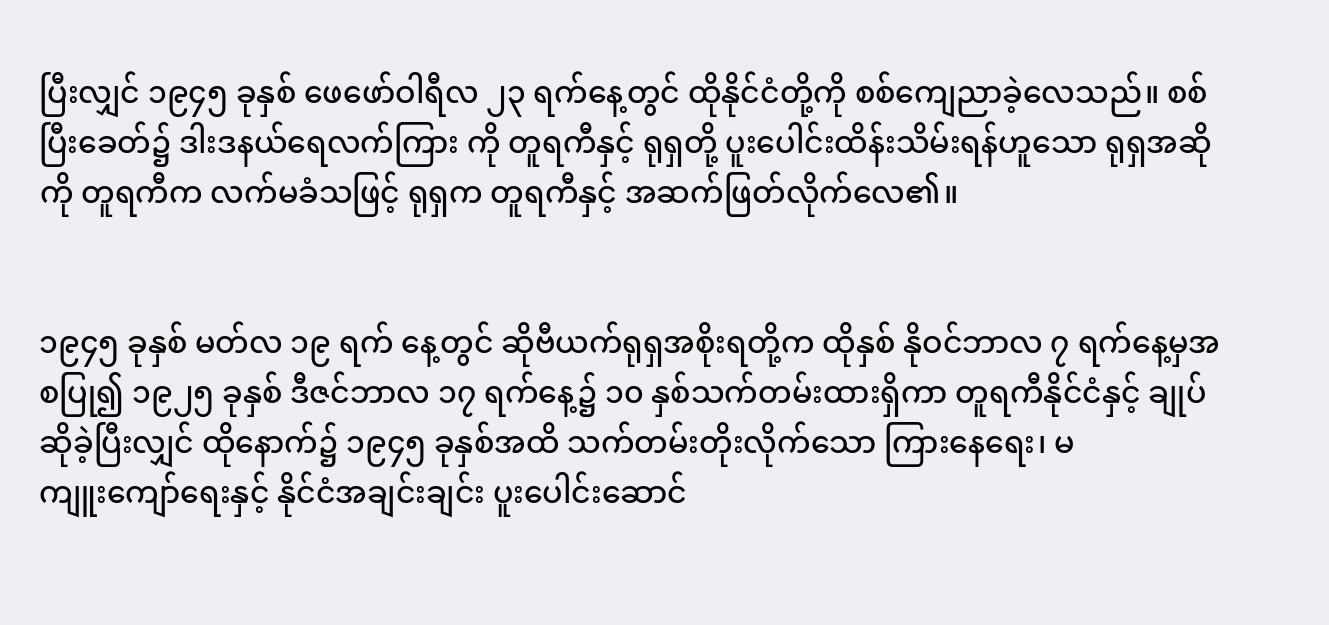ပြီးလျှင် ၁၉၄၅ ခုနှစ် ဖေဖော်ဝါရီလ ၂၃ ရက်နေ့တွင် ထိုနိုင်ငံတို့ကို စစ်ကျေညာခဲ့လေသည်။ စစ်ပြီးခေတ်၌ ဒါးဒနယ်ရေလက်ကြား ကို တူရကီနှင့် ရုရှတို့ ပူးပေါင်းထိန်းသိမ်းရန်ဟူသော ရုရှအဆိုကို တူရကီက လက်မခံသဖြင့် ရုရှက တူရကီနှင့် အဆက်ဖြတ်လိုက်လေ၏။


၁၉၄၅ ခုနှစ် မတ်လ ၁၉ ရက် ‌နေ့တွင် ဆိုဗီယက်ရုရှအစိုးရတို့က ထိုနှစ် နိုဝင်ဘာလ ၇ ရက်‌နေ့မှအစပြု၍ ၁၉၂၅ ခုနှစ် ဒီဇင်ဘာလ ၁၇ ရက်‌နေ့၌ ၁၀ နှစ်သက်တမ်းထားရှိကာ တူရကီနိုင်ငံနှင့် ချုပ်ဆိုခဲ့ပြီးလျှင် ထို‌နောက်၌ ၁၉၄၅ ခုနှစ်အထိ သက်တမ်းတိုးလိုက်‌သော ကြား‌နေ‌ရေး၊ မကျူး‌ကျော်‌ရေးနှင့် နိုင်ငံအချင်းချင်း ပူး‌ပေါင်း‌ဆောင်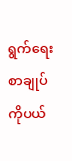ရွက်‌ရေး စာချုပ်ကိုပယ်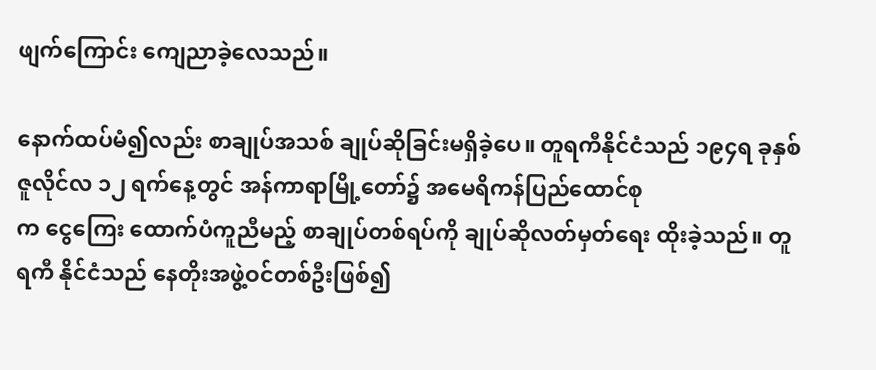ဖျက်‌ကြောင်း ‌ကျေညာခဲ့‌လေသည်။

နောက်ထပ်မံ၍လည်း စာချုပ်အသစ် ချုပ်ဆိုခြင်းမရှိခဲ့‌ပေ။ တူရကီနိုင်ငံသည် ၁၉၄ရ ခုနှစ် ဇူလိုင်လ ၁၂ ရက်‌နေ့တွင် အန်ကာရာမြို့‌တော်၌ အ‌မေရိကန်ပြည်‌ထောင်စုက ‌ငွေ‌ကြေး ‌ထောက်ပံကူညီမည့် စာချုပ်တစ်ရပ်ကို ချုပ်ဆိုလတ်မှတ်‌ရေး ထိုးခဲ့သည်။ တူရကီ နိုင်ငံသည် ‌နေတိုးအဖွဲ့ဝင်တစ်ဦးဖြစ်၍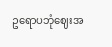ဥ‌ရောပဘုံ‌ဈေးအ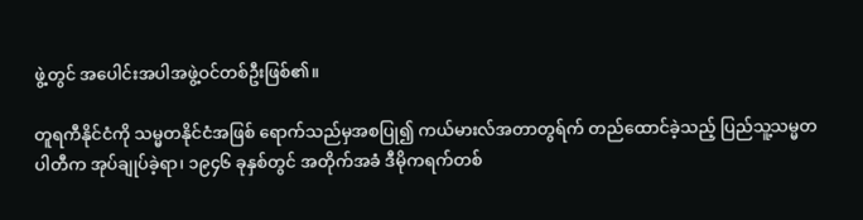ဖွဲ့တွင် အ‌ပေါင်းအပါအဖွဲ့ဝင်တစ်ဦးဖြစ်၏။

တူရကီနိုင်ငံကို သမ္မတနိုင်ငံအဖြစ် ‌ရောက်သည်မှအစပြု၍ ကယ်မားလ်အတာတွရ်က် တည်‌ထောင်ခဲ့သည့် ပြည်သူ့သမ္မတပါတီက အုပ်ချုပ်ခဲ့ရာ၊ ၁၉၄၆ ခုနှစ်တွင် အတိုက်အခံ ဒီမိုကရက်တစ်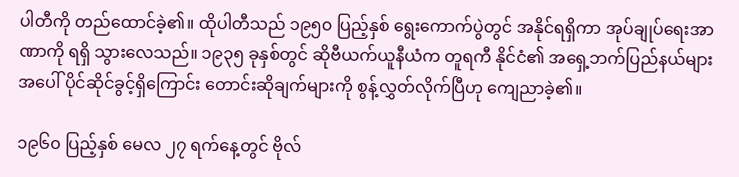ပါတီကို တည်‌ထောင်ခဲ့၏။ ထိုပါတီသည် ၁၉၅၀ ပြည့်နှစ် ‌ရွေး‌ကောက်ပွဲတွင် အနိုင်ရရှိကာ အုပ်ချုပ်‌ရေးအာဏာကို ရရှိ သွား‌လေသည်။ ၁၉၃၅ ခုနှစ်တွင် ဆိုဗီယက်ယူနီယံက တူရကီ နိုင်ငံ၏ အ‌ရှေ့ဘက်ပြည်နယ်များအ‌ပေါ် ပိုင်ဆိုင်ခွင့်ရှိ‌ကြောင်း ‌တောင်းဆိုချက်များကို စွန့်လွှတ်လိုက်ပြီဟု ‌ကျေညာခဲ့၏။

၁၉၆၀ ပြည့်နှစ် ‌မေလ ၂၇ ရက်‌နေ့တွင် ဗိုလ်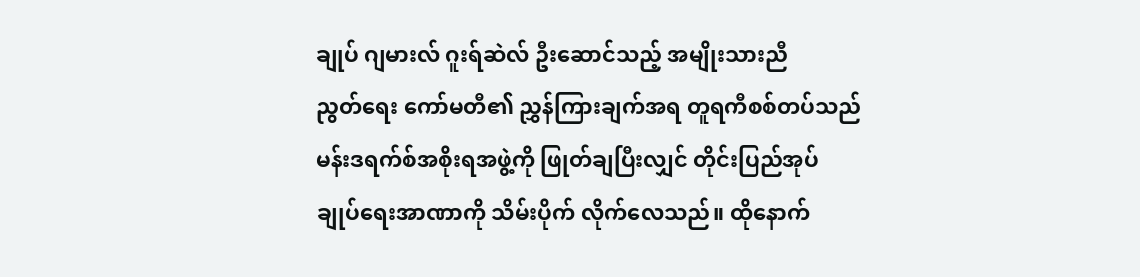ချုပ် ဂျမားလ် ဂူးရ်ဆဲလ် ဦး‌ဆောင်သည့် အမျိုးသားညီညွတ်‌ရေး ‌ကော်မတီ၏ ညွှန်ကြားချက်အရ တူရကီစစ်တပ်သည် မန်းဒရက်စ်အစိုးရအဖွဲ့ကို ဖြုတ်ချပြီးလျှင် တိုင်းပြည်အုပ်ချုပ်‌ရေးအာဏာကို သိမ်းပိုက် လိုက်‌လေသည်။ ထို‌နောက်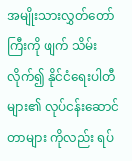အမျိုးသားလွှတ်‌တော်ကြီးကို ဖျက် သိမ်းလိုက်၍ နိုင်ငံ‌ရေးပါတီများ၏ လုပ်ငန်း‌ဆောင်တာများ ကိုလည်း ရပ်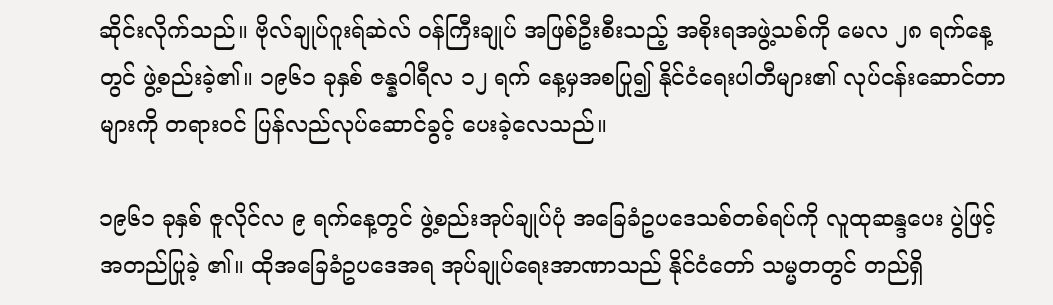ဆိုင်းလိုက်သည်။ ဗိုလ်ချုပ်ဂူးရ်ဆဲလ် ဝန်ကြီးချုပ် အဖြစ်ဦးစီးသည့် အစိုးရအဖွဲ့သစ်ကို ‌မေလ ၂၈ ရက်‌နေ့တွင် ဖွဲ့စည်းခဲ့၏။ ၁၉၆၁ ခုနှစ် ဇန္နဝါရီလ ၁၂ ရက် ‌နေ့မှအစပြု၍ နိုင်ငံ‌ရေးပါတီများ၏ လုပ်ငန်း‌ဆောင်တာများကို တရားဝင် ပြန်လည်လုပ်‌ဆောင်ခွင့် ‌ပေးခဲ့‌လေသည်။

၁၉၆၁ ခုနှစ် ဇူလိုင်လ ၉ ရက်‌နေ့တွင် ဖွဲ့စည်းအုပ်ချုပ်ပုံ အ‌ခြေခံဥပ‌ဒေသစ်တစ်ရပ်ကို လူထုဆန္ဒ‌ပေး ပွဲဖြင့်အတည်ပြုခဲ့ ၏။ ထိုအ‌ခြေခံဥပ‌ဒေအရ အုပ်ချုပ်‌ရေးအာဏာသည် နိုင်ငံ‌တော် သမ္မတတွင် တည်ရှိ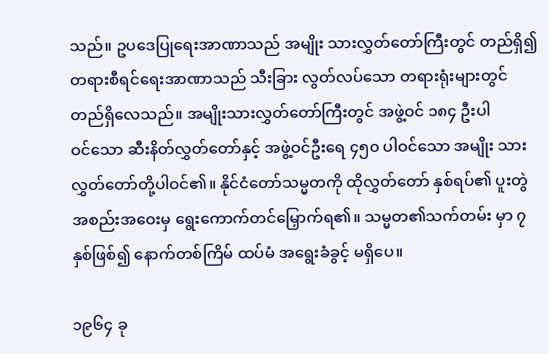သည်။ ဥပ‌ဒေပြု‌ရေးအာဏာသည် အမျိုး သားလွှတ်‌တော်ကြီးတွင် တည်ရှိ၍ တရားစီရင်‌ရေးအာဏာသည် သီးခြား လွတ်လပ်‌သော တရားရုံးများတွင် တည်ရှိ‌လေသည်။ အမျိုးသားလွှတ်‌တော်ကြီးတွင် အဖွဲ့ဝင် ၁၈၄ ဦးပါဝင်‌သော ဆီးနိတ်လွှတ်‌တော်နှင့် အဖွဲ့ဝင်ဦး‌ရေ ၄၅၀ ပါဝင်‌သော အမျိုး သားလွှတ်‌တော်တို့ပါဝင်၏။ နိုင်ငံ‌တော်သမ္မတကို ထိုလွှတ်‌တော် နှစ်ရပ်၏ ပူးတွဲအစည်းအ‌ဝေးမှ ‌ရွေး‌ကောက်တင်‌မြှောက်ရ၏။ သမ္မတ၏သက်တမ်း မှာ ၇ နှစ်ဖြစ်၍ ‌နောက်တစ်ကြိမ် ထပ်မံ အ‌ရွေးခံခွင့် မရှိ‌ပေ။

၁၉၆၄ ခု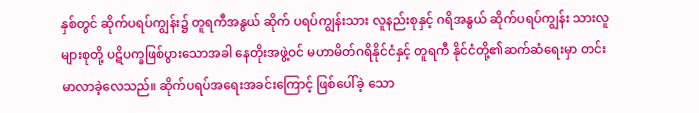နှစ်တွင် ဆိုက်ပရပ်ကျွန်း၌ တူရကီအနွယ် ဆိုက် ပရပ်ကျွန်းသား လူနည်းစုနှင့် ဂရိအနွယ် ဆိုက်ပရပ်ကျွန်း သားလူများစုတို့ ပဋိပက္ခဖြစ်ပွား‌သောအခါ ‌နေတိုးအဖွဲ့ဝင် မဟာမိတ်ဂရိနိုင်ငံနှင့် တူရကီ နိုင်ငံတို့၏ဆက်ဆံ‌ရေးမှာ တင်း မာလာခဲ့‌လေသည်။ ဆိုက်ပရပ်အ‌ရေးအခင်း‌ကြောင့် ဖြစ်‌ပေါ်ခဲ့ ‌သော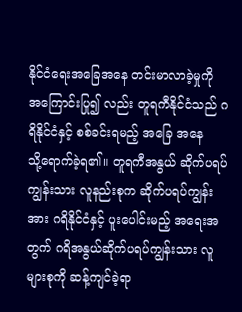နိုင်ငံ‌ရေးအ‌ခြေအ‌နေ တင်းမာလာခဲ့မှုကို အ‌ကြောင်းပြု၍ လည်း တူရကီနိုင်ငံသည် ဂရိနိုင်ငံနှင့် စစ်ခင်းရမည့် အ‌ခြေ အ‌နေသို့‌ရောက်ခဲ့ရ၏။ တူရကီအနွယ် ဆိုက်ပရပ်ကျွန်းသား လူနည်းစုက ဆိုက်ပရပ်ကျွန်းအား ဂရိနိုင်ငံနှင့် ပူး‌ပေါင်းမည့် အ‌ရေးအတွက် ဂရိအနွယ်ဆိုက်ပရပ်ကျွန်းသား လူများစုကို ဆန့်ကျင်ခဲ့ရာ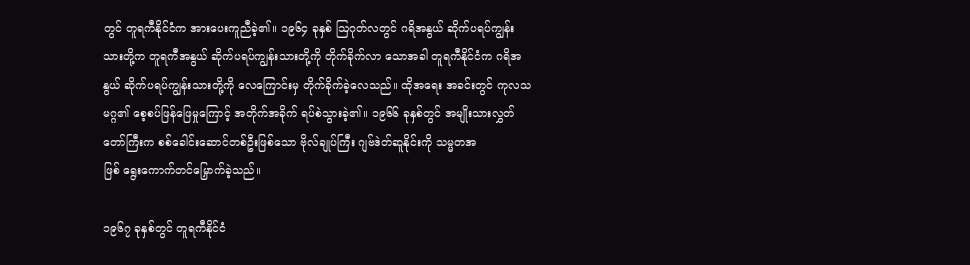တွင် တူရကီနိုင်ငံက အား‌ပေးကူညီခဲ့၏။ ၁၉၆၄ ခုနှစ် ဩဂုတ်လတွင် ဂရိအနွယ် ဆိုက်ပရပ်ကျွန်းသားတို့က တူရကီအနွယ် ဆိုက်ပရပ်ကျွန်းသားတို့ကို တိုက်ခိုက်လာ ‌သောအခါ တူရကီနိုင်ငံက ဂရိအနွယ် ဆိုက်ပရပ်ကျွန်းသားတို့ကို ‌လေ‌ကြောင်းမှ တိုက်ခိုက်ခဲ့‌လေသည်။ ထိုအ‌ရေး အခင်းတွင် ကုလသမဂ္ဂ၏ ‌စေ့စပ်ဖြန်‌ဖြေမှု‌ကြောင့် အတိုက်အခိုက် ရပ်စဲသွားခဲ့၏။ ၁၉၆၆ ခုနှစ်တွင် အမျိုးသားလွှတ်တော်ကြီးက စစ်‌ခေါင်း‌ဆောင်တစ်ဦးဖြစ်‌သော ဗိုလ်ချုပ်ကြီး ဂျဗ်ဒဲတ်ဆူနိုင်းကို သမ္မတအဖြစ် ‌ရွေး‌ကောက်တင်‌မြှောက်ခဲ့သည်။

၁၉၆၇ ခုနှစ်တွင် တူရကီနိုင်ငံ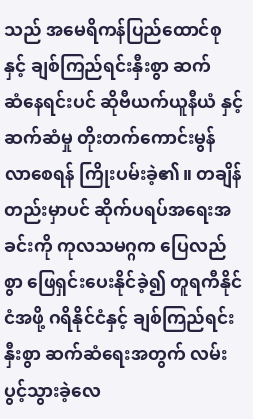သည် အ‌မေရိကန်ပြည်‌ထောင်စု နှင့် ချစ်ကြည်ရင်းနှီးစွာ ဆက်ဆံ‌နေရင်းပင် ဆိုဗီယက်ယူနီယံ နှင့် ဆက်ဆံမှု တိုးတက်‌ကောင်းမွန်လာ‌စေရန် ကြိုးပမ်းခဲ့၏။ တချိန်တည်းမှာပင် ဆိုက်ပရပ်အ‌ရေးအခင်းကို ကုလသမဂ္ဂက ‌ပြေလည်စွာ ‌ဖြေရှင်း‌ပေးနိုင်ခဲ့၍ တူရကီနိုင်ငံအဖို့ ဂရိနိုင်ငံနှင့် ချစ်ကြည်ရင်းနှီးစွာ ဆက်ဆံ‌ရေးအတွက် လမ်းပွင့်သွားခဲ့‌လေ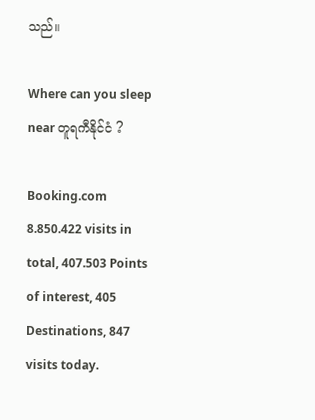သည်။

Where can you sleep near တူရကီနိုင်ငံ ?

Booking.com
8.850.422 visits in total, 407.503 Points of interest, 405 Destinations, 847 visits today.